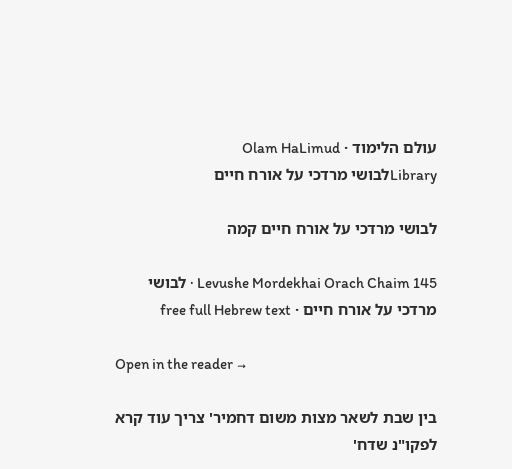עולם הלימוד · Olam HaLimud
Libraryלבושי מרדכי על אורח חיים

לבושי מרדכי על אורח חיים קמה

Levushe Mordekhai Orach Chaim 145 · לבושי מרדכי על אורח חיים · free full Hebrew text

Open in the reader →

בין שבת לשאר מצות משום דחמיר' צריך עוד קרא לפקו"נ שדח'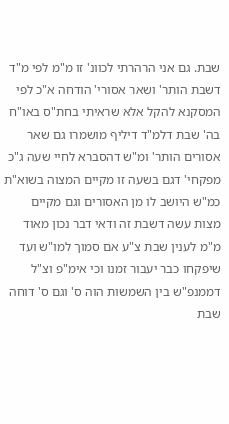שבת. גם אני הרהרתי לכוונ' זו מ"מ לפי מ"ד דשבת הותר' ושאר אסורי' הודחה א"כ לפי המסקנא להקל אלא שראיתי בחת"ס באו"ח בה' שבת דלמ"ד דיליף מושמרו גם שאר אסורים הותר' ומ"ש דהסברא לחיי שעה ג"כ מפקחי' דגם בשעה זו מקיים המצוה בשוא"ת כמ"ש היושב לו מן האסורים וגם מקיים מצות עשה דשבת זה ודאי דבר נכון מאוד מ"מ לענין שבת צ"ע אם סמוך למו"ש ועד שיפקחו כבר יעבור זמנו וכי אימ"פ וצ"ל דממנפ"ש בין השמשות הוה ס' וגם ס' דוחה שבת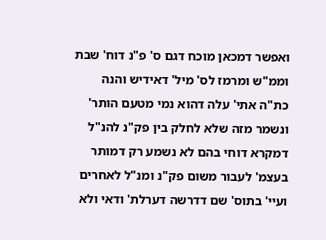ואפשר דמכאן מוכח דגם ס' פ"נ דוח' שבת וממ"ש ומרמז לס' מיל' דאידיש והנה כת"ה אתי' עלה דהוא נמי מטעם הותר' ונשמר מזה שלא לחלק בין פק"נ להנ"ל דמקרא דוחי בהם לא נשמע רק דמותר בעצמ' לעבור משום פק"נ ומנ"ל לאחרים ועיי' בתוס' שם דדרשה דערלת' ודאי ולא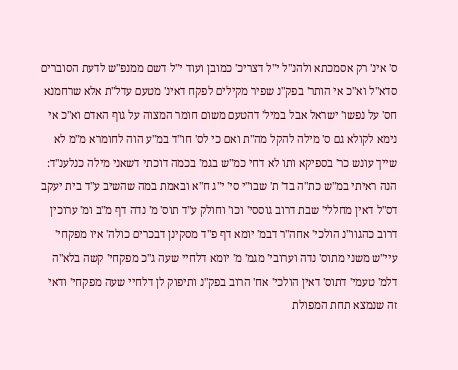ס' אינ' רק אסמכתא ולהנ"ל י"ל דצריכ' כמובן ועוד י"ל דשם ממנפ"ש לדעת הסוברים סדא"ל וא"כ אי הותר' בפק"נ שפיר מקילים לפקח דאינ' מטעם עדל"ת אלא שרחמנא חס' על נפשו' ישראל אבל במיל' דהטעם משום חומר המצוה על גוף האדם וא"כ אי נימא לקולא גם ס' מילה להקל מה"ת ואם כי לס' חו"ד במ"ע הוה לחומרא מ"מ לא שייך עונש כר' בספיקא ותו לא דחי כמ"ש בגמ' בכמה דוכתי דשאני מילה כנלענ"ד: הנה ראיתי במ"ש כת"ה בד' ת' שבו"י סי' י"ג ח"א ובאמת במה שהשיב ע"ד בית יעקב דס"ל דאין מחללי' שבת דרוב גוססי' וכו' וחולק ע"ד תוס' מ' נדה דף מ"ב ומ' ערוכין דרוב כהגוו"נ הולכי' אחה"ר דבמ' יומא דף פ"ד מסקינן דבכרים כולה' איו מפקחי' עיי"ש משני מתוס' נדה וערובי' מגמ' מ' יומא דלחיי שעה ג"כ מפקחי' קשה בלא"ה דלמ' טעמי' דתוס' דאין הולכי' אח' הרוב בפק"נ ותיפוק לן דלחיי שעה מפקחי' ודאי זה שנמצא תחת המפולת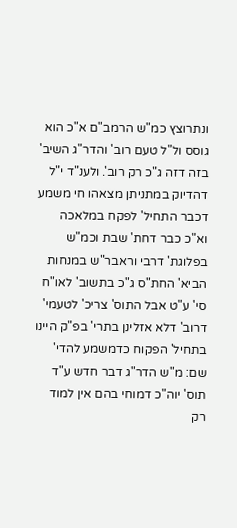ונתרוצץ כמ"ש הרמב"ם א"כ הוא גוסס ול"ל טעם רוב' והדר"ג השיב' בזה דזה ג"כ רק רוב'. ולענ"ד י"ל דהדיוק במתניתן מצאהו חי משמע דכבר התחיל' לפקח במלאכה וא"כ כבר דחת' שבת וכמ"ש בפלוגת' דרבי וראבר"ש במנחות הביא' החת"ס ג"כ בתשוב' לאו"ח סי' ע"ט אבל התוס' צריכ' לטעמי' דרוב' דלא אזלינן בתרי' בפ"ק היינו בתחיל' הפקוח כדמשמע להדי' שם: מ"ש הדר"ג דבר חדש ע"ד תוס' יוה"כ דמוחי בהם אין למוד רק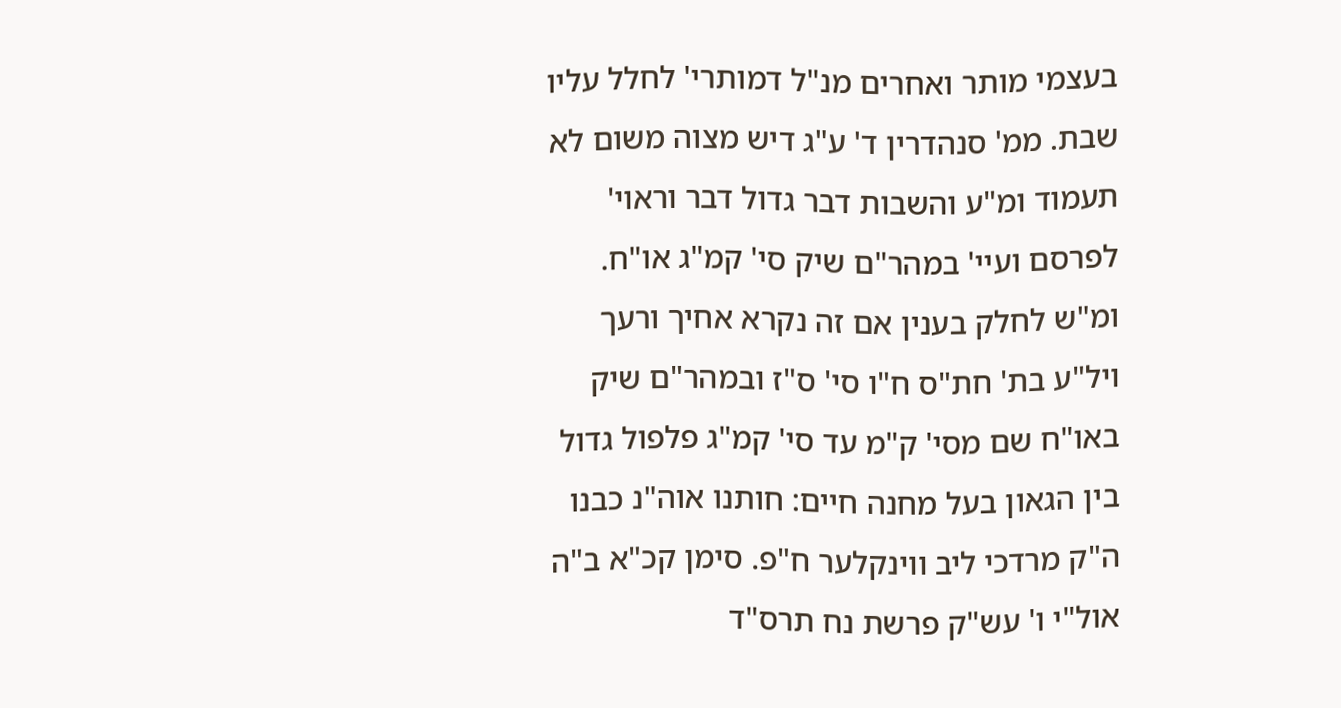בעצמי מותר ואחרים מנ"ל דמותרי' לחלל עליו שבת. ממ' סנהדרין ד' ע"ג דיש מצוה משום לא תעמוד ומ"ע והשבות דבר גדול דבר וראוי' לפרסם ועיי' במהר"ם שיק סי' קמ"ג או"ח. ומ"ש לחלק בענין אם זה נקרא אחיך ורעך ויל"ע בת' חת"ס ח"ו סי' ס"ז ובמהר"ם שיק באו"ח שם מסי' ק"מ עד סי' קמ"ג פלפול גדול בין הגאון בעל מחנה חיים: חותנו אוה"נ כבנו ה"ק מרדכי ליב ווינקלער ח"פ. סימן קכ"א ב"ה אול"י ו' עש"ק פרשת נח תרס"ד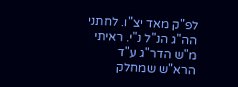לפ"ק מאד יצ"ו. לחתני הה"ג הנ"ל נ"י. ראיתי מ"ש הדר"ג ע"ד הרא"ש שמחלק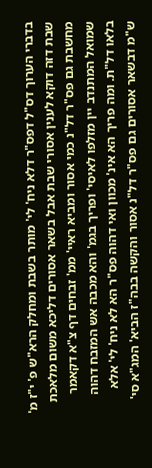בדברי הערוך דס"ל דפס"ר דלא ניח' לי' מותר בשבת ומחלק הרא"ש פ' י"ז מ' שבת דזה דוקא לענין אסורי שבת אבל בשאר אסורים דליכא משום מלאכת מחשבת גם פס"ר דל"נ כמי אסור ומביא ראיי' ממ' זבחים דף צ"א דקאמר שמואל המתנדב יין מזלפו לאיסי' ופריך בגמ' והא מכבה אש המזבח דהוה בלאו דל"ת. ומה פריך הא אינ' מכוון ואי דהוה פס"ר הא לא ניח' לי' אלא ש"מ דבשאר אסורים גם פס"ר דל"נ אסור והקשה בבה"ז הביא' המג"א סי'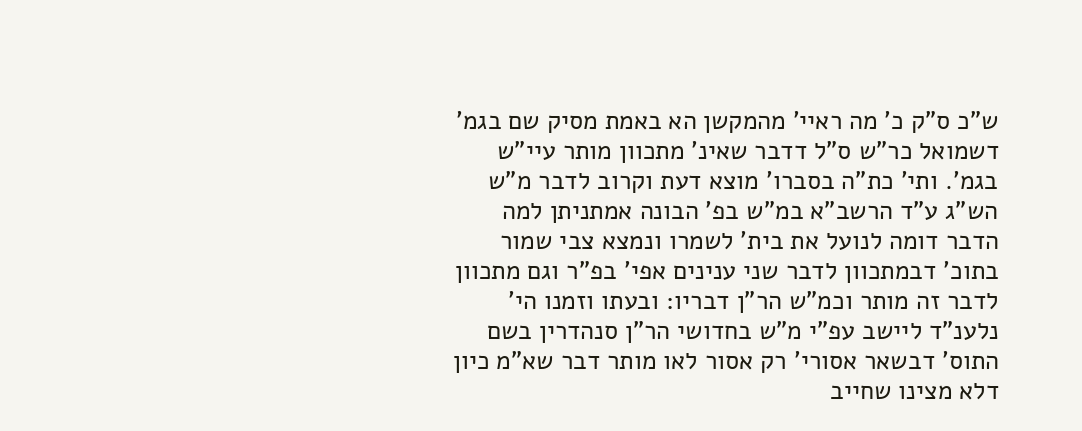ש"כ ס"ק כ' מה ראיי' מהמקשן הא באמת מסיק שם בגמ' דשמואל כר"ש ס"ל דדבר שאינ' מתכוון מותר עיי"ש בגמ'. ותי' כת"ה בסברו' מוצא דעת וקרוב לדבר מ"ש הש"ג ע"ד הרשב"א במ"ש בפ' הבונה אמתניתן למה הדבר דומה לנועל את בית' לשמרו ונמצא צבי שמור בתוכ' דבמתכוון לדבר שני ענינים אפי' בפ"ר וגם מתכוון לדבר זה מותר וכמ"ש הר"ן דבריו: ובעתו וזמנו הי' נלענ"ד ליישב עפ"י מ"ש בחדושי הר"ן סנהדרין בשם התוס' דבשאר אסורי' רק אסור לאו מותר דבר שא"מ כיון דלא מצינו שחייב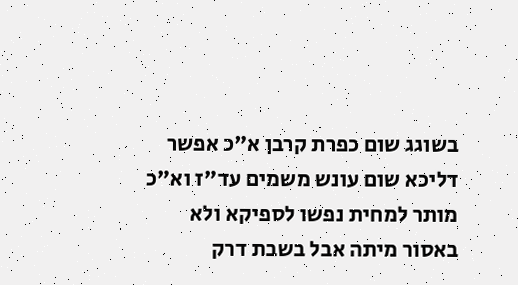בשוגג שום כפרת קרבן א"כ אפשר דליכא שום עונש משמים עד"ז וא"כ מותר למחית נפשו לספיקא ולא באסור מיתה אבל בשבת דרק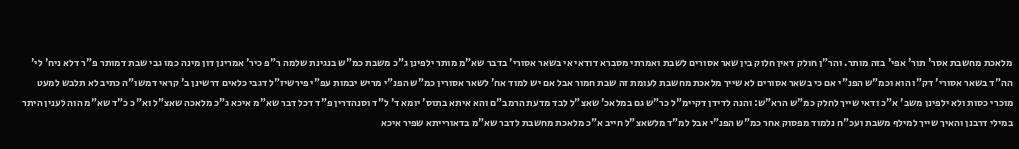מלאכת מחשבת אסר' תור' אפי' בזה מותר. והר"ן חולק דאין חלוק בין שאר אסורים לשבת ואמרתי מסברא דודאי אי בשאר אסורי' בדבר שא"מ מותר ילפינן ג"כ משבת כמ"ש בנגינת שלמה ר"פ כיר' אמרינן דון מינה כמו גבי שבת דמותר פ"ר דלא ניח' לי' הה"ד בשאר אסורי' דק"ו הוא וכמ"ש הפנ"י אם כי בשאר אסורים לא שייך מלאכת מחשבת לעומת זה שבת חמור אבל אם יש למוד אח' לשאר אסורין כמ"ש הפנ"י מריש יבמות עפ"י פירשיז"ל דגבי כלאים דרשינן ב' קראי דמשו"ה כתיב לא תלבש למעט מוכרי כסות ולא ילפינן משב' א"כ ודאי שייך לחלק כמ"ש הרא"ש: והנה לדידן דקיימ"ל כר"ש גם במלאכ' שאצ"ל לבד מדעת הרמב"ם והא איתא בתוס' יומא ד' ל"ד וסנהדרין פ"ד דכל דבר שא"מ איכא ג"כ מלאכה שאצ"ל וא"כ כ"ד שא"מ הוה לענין היתר במילי דרבנן והאיך שייך למילף משבת ועכ"ח נלמוד מפסוק אחר כמ"ש הפנ"י אבל למ"ד מלשאצ"ל חייב א"כ מלאכת מחשבת לדבר שא"מ בדאורייתא שפיר איכא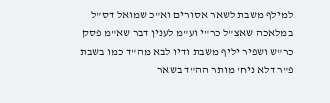למילף משבת לשאר אסורים וא"כ שמואל דס"ל במלאכה שאצ"ל כר"י וע"מ לענין דבר שא"מ פסק כר"ש ושפיר יליף משבת ודיו לבא מה"ד כמו בשבת פ"ר דלא ניח' מותר הה"ד בשאר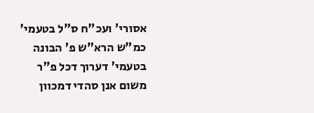אסורי' ועכ"ח ס"ל בטעמי' כמ"ש הרא"ש פ' הבונה בטעמי' דערוך דכל פ"ר משום אנן סהדי דמכוון